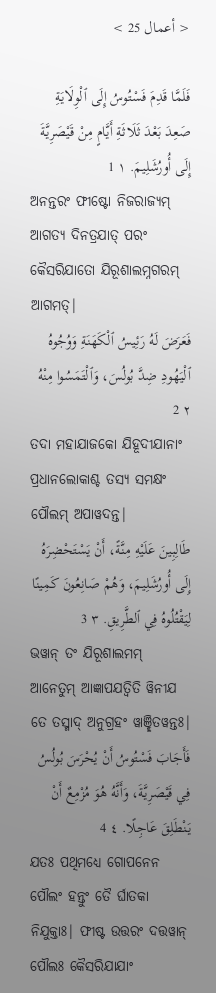< أعمال 25 >

فَلَمَّا قَدِمَ فَسْتُوسُ إِلَى ٱلْوِلَايَةِ صَعِدَ بَعْدَ ثَلَاثَةِ أَيَّامٍ مِنْ قَيْصَرِيَّةَ إِلَى أُورُشَلِيمَ. ١ 1
ଅନନ୍ତରଂ ଫୀଷ୍ଟୋ ନିଜରାଜ୍ୟମ୍ ଆଗତ୍ୟ ଦିନତ୍ରଯାତ୍ ପରଂ କୈସରିଯାତୋ ଯିରୂଶାଲମ୍ନଗରମ୍ ଆଗମତ୍|
فَعَرَضَ لَهُ رَئِيسُ ٱلْكَهَنَةِ وَوُجُوهُ ٱلْيَهُودِ ضِدَّ بُولُسَ، وَٱلْتَمَسُوا مِنْهُ ٢ 2
ତଦା ମହାଯାଜକୋ ଯିହୂଦୀଯାନାଂ ପ୍ରଧାନଲୋକାଶ୍ଚ ତସ୍ୟ ସମକ୍ଷଂ ପୌଲମ୍ ଅପାୱଦନ୍ତ|
طَالِبِينَ عَلَيْهِ مِنَّةً، أَنْ يَسْتَحْضِرَهُ إِلَى أُورُشَلِيمَ، وَهُمْ صَانِعُونَ كَمِينًا لِيَقْتُلُوهُ فِي ٱلطَّرِيقِ. ٣ 3
ଭୱାନ୍ ତଂ ଯିରୂଶାଲମମ୍ ଆନେତୁମ୍ ଆଜ୍ଞାପଯତ୍ୱିତି ୱିନୀଯ ତେ ତସ୍ମାଦ୍ ଅନୁଗ୍ରହଂ ୱାଞ୍ଛିତୱନ୍ତଃ|
فَأَجَابَ فَسْتُوسُ أَنْ يُحْرَسَ بُولُسُ فِي قَيْصَرِيَّةَ، وَأَنَّهُ هُوَ مُزْمِعٌ أَنْ يَنْطَلِقَ عَاجِلًا. ٤ 4
ଯତଃ ପଥିମଧ୍ୟେ ଗୋପନେନ ପୌଲଂ ହନ୍ତୁଂ ତୈ ର୍ଘାତକା ନିଯୁକ୍ତାଃ| ଫୀଷ୍ଟ ଉତ୍ତରଂ ଦତ୍ତୱାନ୍ ପୌଲଃ କୈସରିଯାଯାଂ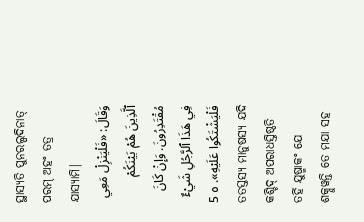ସ୍ଥାସ୍ୟତି ପୁନରଲ୍ପଦିନାତ୍ ପରମ୍ ଅହଂ ତତ୍ର ଯାସ୍ୟାମି|
وَقَالَ: «فَلْيَنْزِلْ مَعِي ٱلَّذِينَ هُمْ بَيْنَكُمْ مُقْتَدِرُونَ. وَإِنْ كَانَ فِي هَذَا ٱلرَّجُلِ شَيْءٌ فَلْيَشْتَكُوا عَلَيْهِ». ٥ 5
ତତସ୍ତସ୍ୟ ମାନୁଷସ୍ୟ ଯଦି କଶ୍ଚିଦ୍ ଅପରାଧସ୍ତିଷ୍ଠତି ତର୍ହି ଯୁଷ୍ମାକଂ ଯେ ଶକ୍ନୁୱନ୍ତି ତେ ମଯା ସହ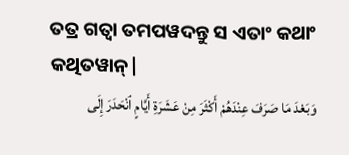ତତ୍ର ଗତ୍ୱା ତମପୱଦନ୍ତୁ ସ ଏତାଂ କଥାଂ କଥିତୱାନ୍|
وَبَعْدَ مَا صَرَفَ عِنْدَهُمْ أَكْثَرَ مِنْ عَشَرَةِ أَيَّامٍ ٱنْحَدَرَ إِلَى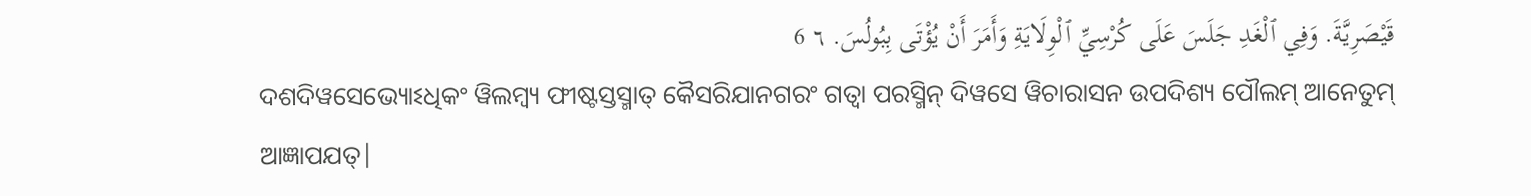قَيْصَرِيَّةَ. وَفِي ٱلْغَدِ جَلَسَ عَلَى كُرْسِيِّ ٱلْوِلَايَةِ وَأَمَرَ أَنْ يُؤْتَى بِبُولُسَ. ٦ 6
ଦଶଦିୱସେଭ୍ୟୋଽଧିକଂ ୱିଲମ୍ବ୍ୟ ଫୀଷ୍ଟସ୍ତସ୍ମାତ୍ କୈସରିଯାନଗରଂ ଗତ୍ୱା ପରସ୍ମିନ୍ ଦିୱସେ ୱିଚାରାସନ ଉପଦିଶ୍ୟ ପୌଲମ୍ ଆନେତୁମ୍ ଆଜ୍ଞାପଯତ୍|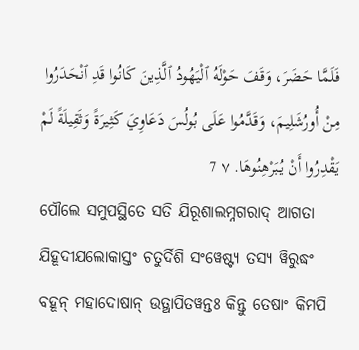فَلَمَّا حَضَرَ، وَقَفَ حَوْلَهُ ٱلْيَهُودُ ٱلَّذِينَ كَانُوا قَدِ ٱنْحَدَرُوا مِنْ أُورُشَلِيمَ، وَقَدَّمُوا عَلَى بُولُسَ دَعَاوِيَ كَثِيرَةً وَثَقِيلَةً لَمْ يَقْدِرُوا أَنْ يُبَرْهِنُوهَا. ٧ 7
ପୌଲେ ସମୁପସ୍ଥିତେ ସତି ଯିରୂଶାଲମ୍ନଗରାଦ୍ ଆଗତା ଯିହୂଦୀଯଲୋକାସ୍ତଂ ଚତୁର୍ଦିଶି ସଂୱେଷ୍ଟ୍ୟ ତସ୍ୟ ୱିରୁଦ୍ଧଂ ବହୂନ୍ ମହାଦୋଷାନ୍ ଉତ୍ଥାପିତୱନ୍ତଃ କିନ୍ତୁ ତେଷାଂ କିମପି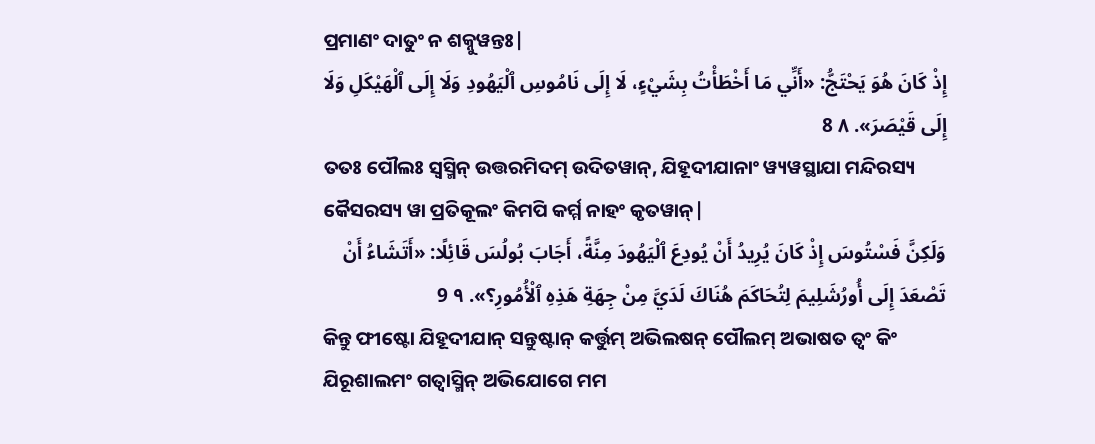ପ୍ରମାଣଂ ଦାତୁଂ ନ ଶକ୍ନୁୱନ୍ତଃ|
إِذْ كَانَ هُوَ يَحْتَجُّ: «أَنِّي مَا أَخْطَأْتُ بِشَيْءٍ، لَا إِلَى نَامُوسِ ٱلْيَهُودِ وَلَا إِلَى ٱلْهَيْكَلِ وَلَا إِلَى قَيْصَرَ». ٨ 8
ତତଃ ପୌଲଃ ସ୍ୱସ୍ମିନ୍ ଉତ୍ତରମିଦମ୍ ଉଦିତୱାନ୍, ଯିହୂଦୀଯାନାଂ ୱ୍ୟୱସ୍ଥାଯା ମନ୍ଦିରସ୍ୟ କୈସରସ୍ୟ ୱା ପ୍ରତିକୂଲଂ କିମପି କର୍ମ୍ମ ନାହଂ କୃତୱାନ୍|
وَلَكِنَّ فَسْتُوسَ إِذْ كَانَ يُرِيدُ أَنْ يُودِعَ ٱلْيَهُودَ مِنَّةً، أَجَابَ بُولُسَ قَائِلًا: «أَتَشَاءُ أَنْ تَصْعَدَ إِلَى أُورُشَلِيمَ لِتُحَاكَمَ هُنَاكَ لَدَيَّ مِنْ جِهَةِ هَذِهِ ٱلْأُمُورِ؟». ٩ 9
କିନ୍ତୁ ଫୀଷ୍ଟୋ ଯିହୂଦୀଯାନ୍ ସନ୍ତୁଷ୍ଟାନ୍ କର୍ତ୍ତୁମ୍ ଅଭିଲଷନ୍ ପୌଲମ୍ ଅଭାଷତ ତ୍ୱଂ କିଂ ଯିରୂଶାଲମଂ ଗତ୍ୱାସ୍ମିନ୍ ଅଭିଯୋଗେ ମମ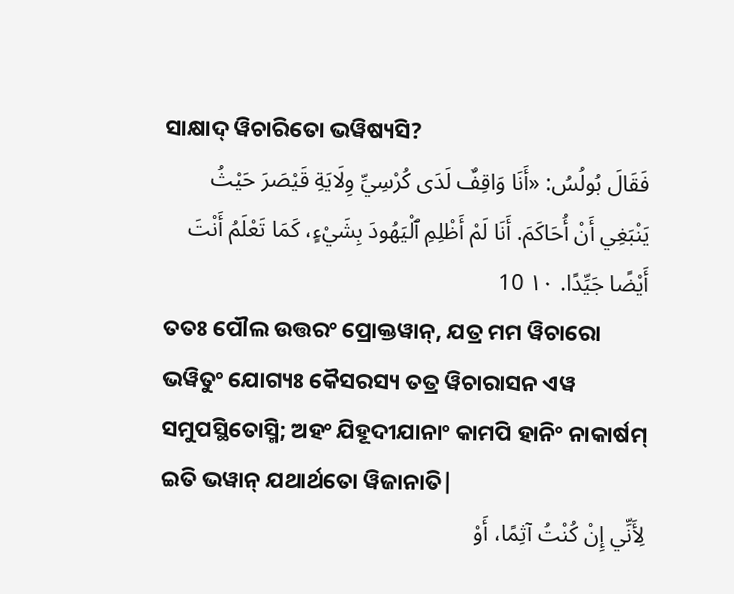ସାକ୍ଷାଦ୍ ୱିଚାରିତୋ ଭୱିଷ୍ୟସି?
فَقَالَ بُولُسُ: «أَنَا وَاقِفٌ لَدَى كُرْسِيِّ وِلَايَةِ قَيْصَرَ حَيْثُ يَنْبَغِي أَنْ أُحَاكَمَ. أَنَا لَمْ أَظْلِمِ ٱلْيَهُودَ بِشَيْءٍ، كَمَا تَعْلَمُ أَنْتَ أَيْضًا جَيِّدًا. ١٠ 10
ତତଃ ପୌଲ ଉତ୍ତରଂ ପ୍ରୋକ୍ତୱାନ୍, ଯତ୍ର ମମ ୱିଚାରୋ ଭୱିତୁଂ ଯୋଗ୍ୟଃ କୈସରସ୍ୟ ତତ୍ର ୱିଚାରାସନ ଏୱ ସମୁପସ୍ଥିତୋସ୍ମି; ଅହଂ ଯିହୂଦୀଯାନାଂ କାମପି ହାନିଂ ନାକାର୍ଷମ୍ ଇତି ଭୱାନ୍ ଯଥାର୍ଥତୋ ୱିଜାନାତି|
لِأَنِّي إِنْ كُنْتُ آثِمًا، أَوْ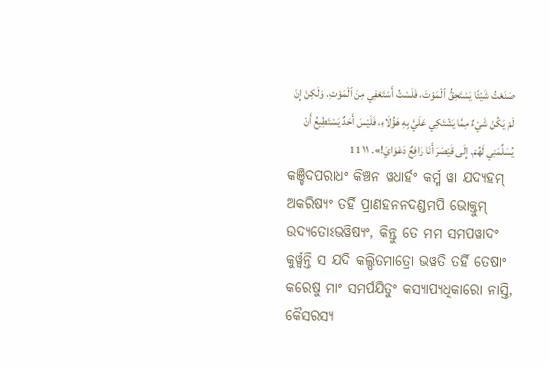صَنَعْتُ شَيْئًا يَسْتَحِقُّ ٱلْمَوْتَ، فَلَسْتُ أَسْتَعْفِي مِنَ ٱلْمَوْتِ. وَلَكِنْ إِنْ لَمْ يَكُنْ شَيْءٌ مِمَّا يَشْتَكِي عَلَيَّ بِهِ هَؤُلَاءِ، فَلَيْسَ أَحَدٌ يَسْتَطِيعُ أَنْ يُسَلِّمَنِي لَهُمْ. إِلَى قَيْصَرَ أَنَا رَافِعٌ دَعْوَايَ!». ١١ 11
କଞ୍ଚିଦପରାଧଂ କିଞ୍ଚନ ୱଧାର୍ହଂ କର୍ମ୍ମ ୱା ଯଦ୍ୟହମ୍ ଅକରିଷ୍ୟଂ ତର୍ହି ପ୍ରାଣହନନଦଣ୍ଡମପି ଭୋକ୍ତୁମ୍ ଉଦ୍ୟତୋଽଭୱିଷ୍ୟଂ, କିନ୍ତୁ ତେ ମମ ସମପୱାଦଂ କୁର୍ୱ୍ୱନ୍ତି ସ ଯଦି କଲ୍ପିତମାତ୍ରୋ ଭୱତି ତର୍ହି ତେଷାଂ କରେଷୁ ମାଂ ସମର୍ପଯିତୁଂ କସ୍ୟାପ୍ୟଧିକାରୋ ନାସ୍ତି, କୈସରସ୍ୟ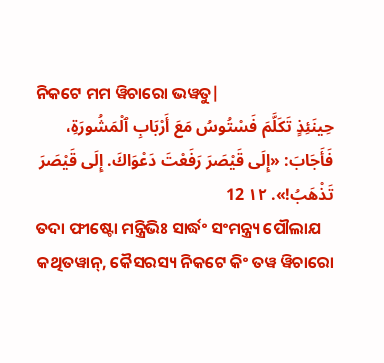ନିକଟେ ମମ ୱିଚାରୋ ଭୱତୁ|
حِينَئِذٍ تَكَلَّمَ فَسْتُوسُ مَعَ أَرْبَابِ ٱلْمَشُورَةِ، فَأَجَابَ: «إِلَى قَيْصَرَ رَفَعْتَ دَعْوَاكَ. إِلَى قَيْصَرَ تَذْهَبُ!». ١٢ 12
ତଦା ଫୀଷ୍ଟୋ ମନ୍ତ୍ରିଭିଃ ସାର୍ଦ୍ଧଂ ସଂମନ୍ତ୍ର୍ୟ ପୌଲାଯ କଥିତୱାନ୍, କୈସରସ୍ୟ ନିକଟେ କିଂ ତୱ ୱିଚାରୋ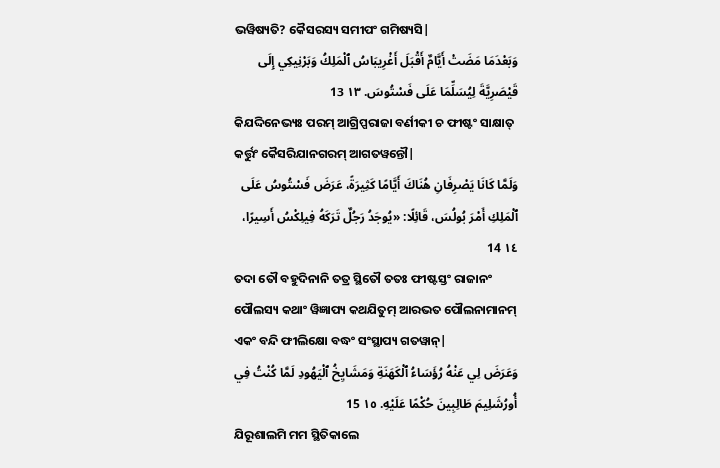ଭୱିଷ୍ୟତି? କୈସରସ୍ୟ ସମୀପଂ ଗମିଷ୍ୟସି|
وَبَعْدَمَا مَضَتْ أَيَّامٌ أَقْبَلَ أَغْرِيبَاسُ ٱلْمَلِكُ وَبَرْنِيكِي إِلَى قَيْصَرِيَّةَ لِيُسَلِّمَا عَلَى فَسْتُوسَ. ١٣ 13
କିଯଦ୍ଦିନେଭ୍ୟଃ ପରମ୍ ଆଗ୍ରିପ୍ପରାଜା ବର୍ଣୀକୀ ଚ ଫୀଷ୍ଟଂ ସାକ୍ଷାତ୍ କର୍ତ୍ତୁଂ କୈସରିଯାନଗରମ୍ ଆଗତୱନ୍ତୌ|
وَلَمَّا كَانَا يَصْرِفَانِ هُنَاكَ أَيَّامًا كَثِيرَةً، عَرَضَ فَسْتُوسُ عَلَى ٱلْمَلِكِ أَمْرَ بُولُسَ، قَائِلًا: «يُوجَدُ رَجُلٌ تَرَكَهُ فِيلِكْسُ أَسِيرًا، ١٤ 14
ତଦା ତୌ ବହୁଦିନାନି ତତ୍ର ସ୍ଥିତୌ ତତଃ ଫୀଷ୍ଟସ୍ତଂ ରାଜାନଂ ପୌଲସ୍ୟ କଥାଂ ୱିଜ୍ଞାପ୍ୟ କଥଯିତୁମ୍ ଆରଭତ ପୌଲନାମାନମ୍ ଏକଂ ବନ୍ଦି ଫୀଲିକ୍ଷୋ ବଦ୍ଧଂ ସଂସ୍ଥାପ୍ୟ ଗତୱାନ୍|
وَعَرَضَ لِي عَنْهُ رُؤَسَاءُ ٱلْكَهَنَةِ وَمَشَايِخُ ٱلْيَهُودِ لَمَّا كُنْتُ فِي أُورُشَلِيمَ طَالِبِينَ حُكْمًا عَلَيْهِ. ١٥ 15
ଯିରୂଶାଲମି ମମ ସ୍ଥିତିକାଲେ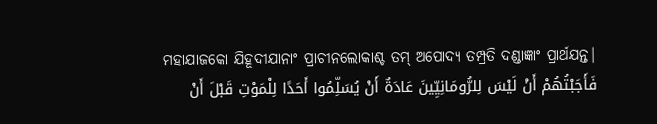ମହାଯାଜକୋ ଯିହୂଦୀଯାନାଂ ପ୍ରାଚୀନଲୋକାଶ୍ଚ ତମ୍ ଅପୋଦ୍ୟ ତମ୍ପ୍ରତି ଦଣ୍ଡାଜ୍ଞାଂ ପ୍ରାର୍ଥଯନ୍ତ|
فَأَجَبْتُهُمْ أَنْ لَيْسَ لِلرُّومَانِيِّينَ عَادَةٌ أَنْ يُسَلِّمُوا أَحَدًا لِلْمَوْتِ قَبْلَ أَنْ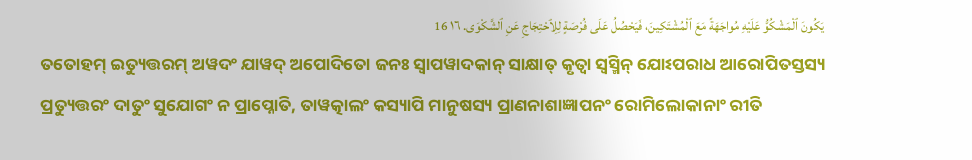يَكُونَ ٱلْمَشْكُوُّ عَلَيْهِ مُواجَهَةً مَعَ ٱلْمُشْتَكِينَ، فَيَحْصُلُ عَلَى فُرْصَةٍ لِلِٱحْتِجَاجِ عَنِ ٱلشَّكْوَى. ١٦ 16
ତତୋହମ୍ ଇତ୍ୟୁତ୍ତରମ୍ ଅୱଦଂ ଯାୱଦ୍ ଅପୋଦିତୋ ଜନଃ ସ୍ୱାପୱାଦକାନ୍ ସାକ୍ଷାତ୍ କୃତ୍ୱା ସ୍ୱସ୍ମିନ୍ ଯୋଽପରାଧ ଆରୋପିତସ୍ତସ୍ୟ ପ୍ରତ୍ୟୁତ୍ତରଂ ଦାତୁଂ ସୁଯୋଗଂ ନ ପ୍ରାପ୍ନୋତି, ତାୱତ୍କାଲଂ କସ୍ୟାପି ମାନୁଷସ୍ୟ ପ୍ରାଣନାଶାଜ୍ଞାପନଂ ରୋମିଲୋକାନାଂ ରୀତି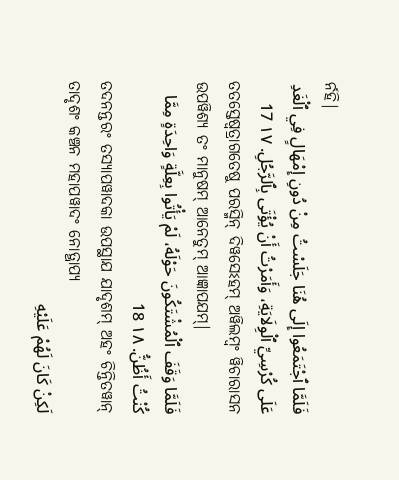ର୍ନହି|
فَلَمَّا ٱجْتَمَعُوا إِلَى هُنَا جَلَسْتُ مِنْ دُونِ إِمْهَالٍ فِي ٱلْغَدِ عَلَى كُرْسِيِّ ٱلْوِلَايَةِ، وَأَمَرْتُ أَنْ يُؤْتَى بِٱلرَّجُلِ. ١٧ 17
ତତସ୍ତେଷ୍ୱତ୍ରାଗତେଷୁ ପରସ୍ମିନ୍ ଦିୱସେଽହମ୍ ଅୱିଲମ୍ବଂ ୱିଚାରାସନ ଉପୱିଶ୍ୟ ତଂ ମାନୁଷମ୍ ଆନେତୁମ୍ ଆଜ୍ଞାପଯମ୍|
فَلَمَّا وَقَفَ ٱلْمُشْتَكُونَ حَوْلَهُ، لَمْ يَأْتُوا بِعِلَّةٍ وَاحِدَةٍ مِمَّا كُنْتُ أَظُنُّ. ١٨ 18
ତଦନନ୍ତରଂ ତସ୍ୟାପୱାଦକା ଉପସ୍ଥାଯ ଯାଦୃଶମ୍ ଅହଂ ଚିନ୍ତିତୱାନ୍ ତାଦୃଶଂ କଞ୍ଚନ ମହାପୱାଦଂ ନୋତ୍ଥାପ୍ୟ
لَكِنْ كَانَ لَهُمْ عَلَيْهِ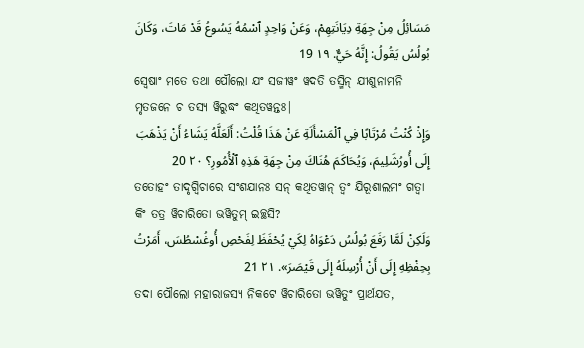مَسَائِلُ مِنْ جِهَةِ دِيَانَتِهِمْ، وَعَنْ وَاحِدٍ ٱسْمُهُ يَسُوعُ قَدْ مَاتَ، وَكَانَ بُولُسُ يَقُولُ: إِنَّهُ حَيٌّ. ١٩ 19
ସ୍ୱେଷାଂ ମତେ ତଥା ପୌଲୋ ଯଂ ସଜୀୱଂ ୱଦତି ତସ୍ମିନ୍ ଯୀଶୁନାମନି ମୃତଜନେ ଚ ତସ୍ୟ ୱିରୁଦ୍ଧଂ କଥିତୱନ୍ତଃ|
وَإِذْ كُنْتُ مُرْتَابًا فِي ٱلْمَسْأَلَةِ عَنْ هَذَا قُلْتُ: أَلَعَلَّهُ يَشَاءُ أَنْ يَذْهَبَ إِلَى أُورُشَلِيمَ، وَيُحَاكَمَ هُنَاكَ مِنْ جِهَةِ هَذِهِ ٱلْأُمُورِ؟ ٢٠ 20
ତତୋହଂ ତାଦୃଗ୍ୱିଚାରେ ସଂଶଯାନଃ ସନ୍ କଥିତୱାନ୍ ତ୍ୱଂ ଯିରୂଶାଲମଂ ଗତ୍ୱା କିଂ ତତ୍ର ୱିଚାରିତୋ ଭୱିତୁମ୍ ଇଚ୍ଛସି?
وَلَكِنْ لَمَّا رَفَعَ بُولُسُ دَعْوَاهُ لِكَيْ يُحْفَظَ لِفَحْصِ أُوغُسْطُسَ، أَمَرْتُ بِحِفْظِهِ إِلَى أَنْ أُرْسِلَهُ إِلَى قَيْصَرَ». ٢١ 21
ତଦା ପୌଲୋ ମହାରାଜସ୍ୟ ନିକଟେ ୱିଚାରିତୋ ଭୱିତୁଂ ପ୍ରାର୍ଥଯତ,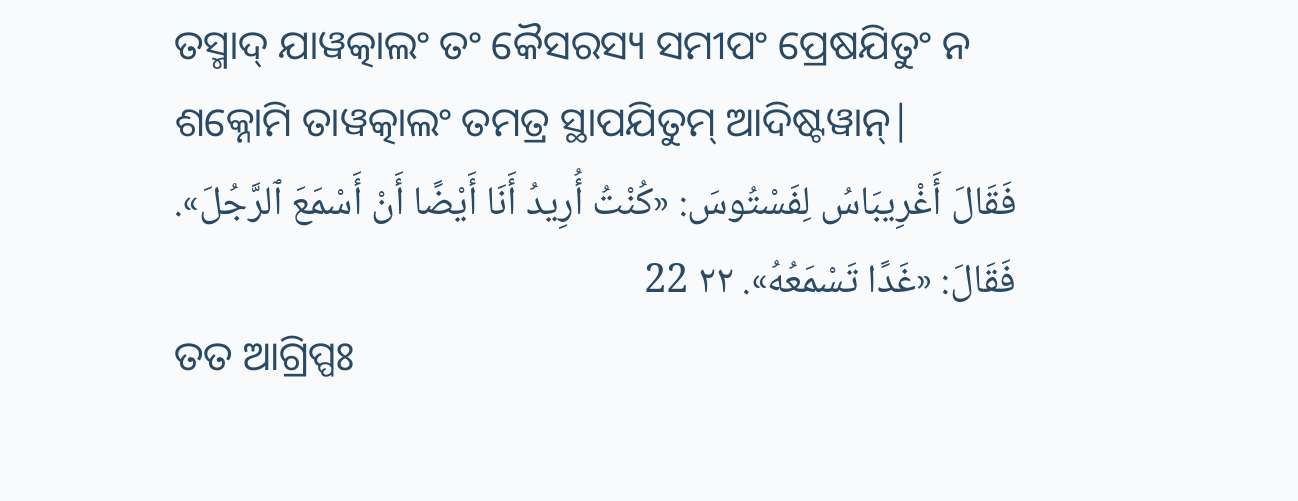ତସ୍ମାଦ୍ ଯାୱତ୍କାଲଂ ତଂ କୈସରସ୍ୟ ସମୀପଂ ପ୍ରେଷଯିତୁଂ ନ ଶକ୍ନୋମି ତାୱତ୍କାଲଂ ତମତ୍ର ସ୍ଥାପଯିତୁମ୍ ଆଦିଷ୍ଟୱାନ୍|
فَقَالَ أَغْرِيبَاسُ لِفَسْتُوسَ: «كُنْتُ أُرِيدُ أَنَا أَيْضًا أَنْ أَسْمَعَ ٱلرَّجُلَ». فَقَالَ: «غَدًا تَسْمَعُهُ». ٢٢ 22
ତତ ଆଗ୍ରିପ୍ପଃ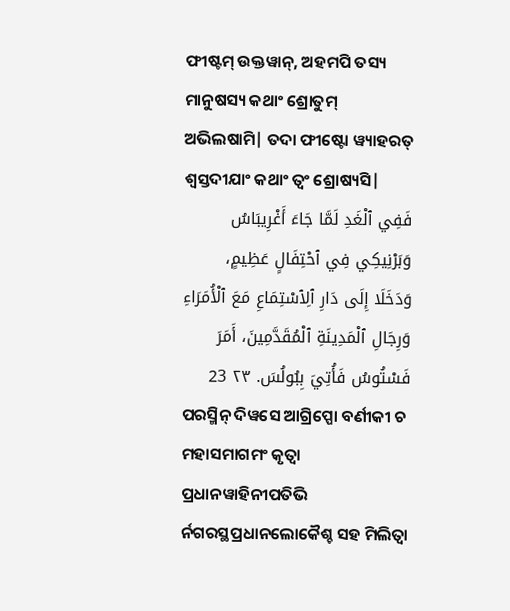ଫୀଷ୍ଟମ୍ ଉକ୍ତୱାନ୍, ଅହମପି ତସ୍ୟ ମାନୁଷସ୍ୟ କଥାଂ ଶ୍ରୋତୁମ୍ ଅଭିଲଷାମି| ତଦା ଫୀଷ୍ଟୋ ୱ୍ୟାହରତ୍ ଶ୍ୱସ୍ତଦୀଯାଂ କଥାଂ ତ୍ୱଂ ଶ୍ରୋଷ୍ୟସି|
فَفِي ٱلْغَدِ لَمَّا جَاءَ أَغْرِيبَاسُ وَبَرْنِيكِي فِي ٱحْتِفَالٍ عَظِيمٍ، وَدَخَلَا إِلَى دَارِ ٱلِٱسْتِمَاعِ مَعَ ٱلْأُمَرَاءِ وَرِجَالِ ٱلْمَدِينَةِ ٱلْمُقَدَّمِينَ، أَمَرَ فَسْتُوسُ فَأُتِيَ بِبُولُسَ. ٢٣ 23
ପରସ୍ମିନ୍ ଦିୱସେ ଆଗ୍ରିପ୍ପୋ ବର୍ଣୀକୀ ଚ ମହାସମାଗମଂ କୃତ୍ୱା ପ୍ରଧାନୱାହିନୀପତିଭି ର୍ନଗରସ୍ଥପ୍ରଧାନଲୋକୈଶ୍ଚ ସହ ମିଲିତ୍ୱା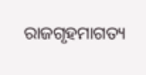ରାଜଗୃହମାଗତ୍ୟ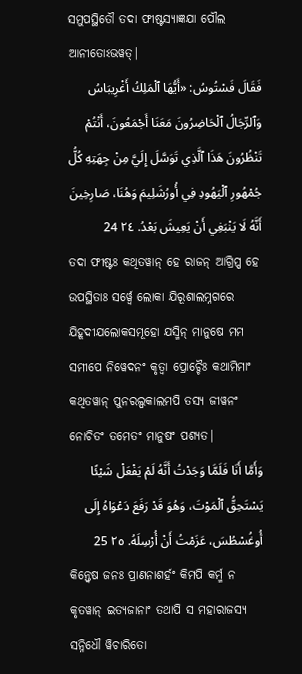ସମୁପସ୍ଥିତୌ ତଦା ଫୀଷ୍ଟସ୍ୟାଜ୍ଞଯା ପୌଲ ଆନୀତୋଽଭୱତ୍|
فَقَالَ فَسْتُوسُ: «أَيُّهَا ٱلْمَلِكُ أَغْرِيبَاسُ وَٱلرِّجَالُ ٱلْحَاضِرُونَ مَعَنَا أَجْمَعُونَ، أَنْتُمْ تَنْظُرُونَ هَذَا ٱلَّذِي تَوَسَّلَ إِلَيَّ مِنْ جِهَتِهِ كُلُّ جُمْهُورِ ٱلْيَهُودِ فِي أُورُشَلِيمَ وَهُنَا، صَارِخِينَ أَنَّهُ لَا يَنْبَغِي أَنْ يَعِيشَ بَعْدُ. ٢٤ 24
ତଦା ଫୀଷ୍ଟଃ କଥିତୱାନ୍ ହେ ରାଜନ୍ ଆଗ୍ରିପ୍ପ ହେ ଉପସ୍ଥିତାଃ ସର୍ୱ୍ୱେ ଲୋକା ଯିରୂଶାଲମ୍ନଗରେ ଯିହୂଦୀଯଲୋକସମୂହୋ ଯସ୍ମିନ୍ ମାନୁଷେ ମମ ସମୀପେ ନିୱେଦନଂ କୃତ୍ୱା ପ୍ରୋଚ୍ଚୈଃ କଥାମିମାଂ କଥିତୱାନ୍ ପୁନରଲ୍ପକାଲମପି ତସ୍ୟ ଜୀୱନଂ ନୋଚିତଂ ତମେତଂ ମାନୁଷଂ ପଶ୍ୟତ|
وَأَمَّا أَنَا فَلَمَّا وَجَدْتُ أَنَّهُ لَمْ يَفْعَلْ شَيْئًا يَسْتَحِقُّ ٱلْمَوْتَ، وَهُوَ قَدْ رَفَعَ دَعْوَاهُ إِلَى أُوغُسْطُسَ، عَزَمْتُ أَنْ أُرْسِلَهُ. ٢٥ 25
କିନ୍ତ୍ୱେଷ ଜନଃ ପ୍ରାଣନାଶର୍ହଂ କିମପି କର୍ମ୍ମ ନ କୃତୱାନ୍ ଇତ୍ୟଜାନାଂ ତଥାପି ସ ମହାରାଜସ୍ୟ ସନ୍ନିଧୌ ୱିଚାରିତୋ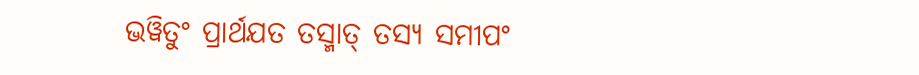ଭୱିତୁଂ ପ୍ରାର୍ଥଯତ ତସ୍ମାତ୍ ତସ୍ୟ ସମୀପଂ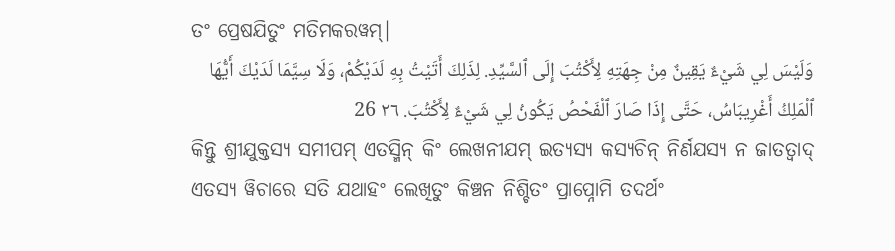ତଂ ପ୍ରେଷଯିତୁଂ ମତିମକରୱମ୍|
وَلَيْسَ لِي شَيْءٌ يَقِينٌ مِنْ جِهَتِهِ لِأَكْتُبَ إِلَى ٱلسَّيِّدِ. لِذَلِكَ أَتَيْتُ بِهِ لَدَيْكُمْ، وَلَا سِيَّمَا لَدَيْكَ أَيُّهَا ٱلْمَلِكُ أَغْرِيبَاسُ، حَتَّى إِذَا صَارَ ٱلْفَحْصُ يَكُونُ لِي شَيْءٌ لِأَكْتُبَ. ٢٦ 26
କିନ୍ତୁ ଶ୍ରୀଯୁକ୍ତସ୍ୟ ସମୀପମ୍ ଏତସ୍ମିନ୍ କିଂ ଲେଖନୀଯମ୍ ଇତ୍ୟସ୍ୟ କସ୍ୟଚିନ୍ ନିର୍ଣଯସ୍ୟ ନ ଜାତତ୍ୱାଦ୍ ଏତସ୍ୟ ୱିଚାରେ ସତି ଯଥାହଂ ଲେଖିତୁଂ କିଞ୍ଚନ ନିଶ୍ଚିତଂ ପ୍ରାପ୍ନୋମି ତଦର୍ଥଂ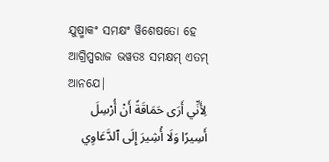ଯୁଷ୍ମାକଂ ସମକ୍ଷଂ ୱିଶେଷତୋ ହେ ଆଗ୍ରିପ୍ପରାଜ ଭୱତଃ ସମକ୍ଷମ୍ ଏତମ୍ ଆନଯେ|
لِأَنِّي أَرَى حَمَاقَةً أَنْ أُرْسِلَ أَسِيرًا وَلَا أُشِيرَ إِلَى ٱلدَّعَاوِي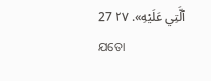ٱلَّتِي عَلَيْهِ». ٢٧ 27
ଯତୋ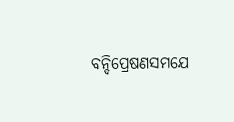ବନ୍ଦିପ୍ରେଷଣସମଯେ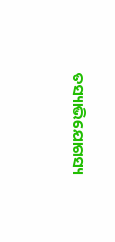ତସ୍ୟାଭିଯୋଗସ୍ୟ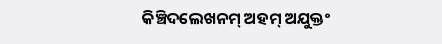କିଞ୍ଚିଦଲେଖନମ୍ ଅହମ୍ ଅଯୁକ୍ତଂ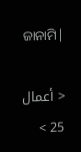ଜାନାମି|

< أعمال 25 >